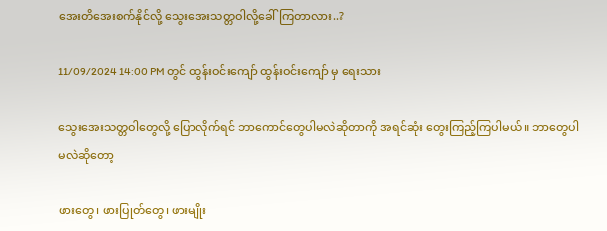အေးတိအေးစက်နိုင်လို့ သွေးအေးသတ္တဝါလို့ခေါ်ကြတာလား..?

11/09/2024 14:00 PM တွင် ထွန်းဝင်းကျော် ထွန်းဝင်းကျော် မှ ရေးသား

သွေးအေးသတ္တဝါတွေလို့ ပြောလိုက်ရင် ဘာကောင်တွေပါမလဲဆိုတာကို အရင်ဆုံး တွေးကြည့်ကြပါမယ်။ ဘာတွေပါမလဲဆိုတော့

ဖားတွေ၊ ဖားပြုတ်တွေ၊ ဖားမျိုး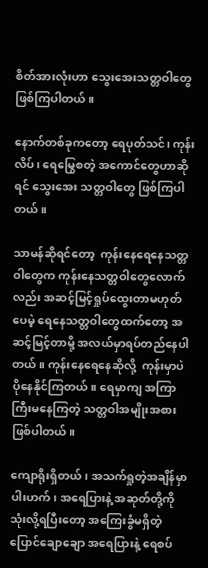စိတ်အားလုံးဟာ သွေးအေးသတ္တဝါတွေဖြစ်ကြပါတယ်။

နောက်တစ်ခုကတော့ ရေပုတ်သင်၊ ကုန်းလိပ်၊ ရေမြွေစတဲ့ အကောင်တွေဟာဆိုရင် သွေးအေး သတ္တဝါတွေ ဖြစ်ကြပါတယ်။

သာမန်ဆိုရင်တော့  ကုန်းနေရေနေသတ္တဝါတွေက ကုန်းနေသတ္တဝါတွေလောက်လည်း အဆင့်မြင့်ရှုပ်ထွေးတာမဟုတ်ပေမဲ့ ရေနေသတ္တဝါတွေထက်တော့ အဆင့်မြင့်တာမို့ အလယ်မှာရပ်တည်နေပါတယ်။ ကုန်းနေရေနေဆိုလို့  ကုန်းမှာပဲ ပိုနေနိုင်ကြတယ်။ ရေမှာကျ အကြာကြီးမနေကြတဲ့ သတ္တဝါအမျိုးအစားဖြစ်ပါတယ်။

ကျောရိုးရှိတယ်၊ အသက်ရှုတဲ့အချိန်မှာ ပါးဟက်၊ အရေပြားနဲ့ အဆုတ်တို့ကို သုံးလို့ရပြီးတော့ အကြေးခွံမရှိတဲ့ ပြောင်ချောချော အရေပြားနဲ့ ရေစပ်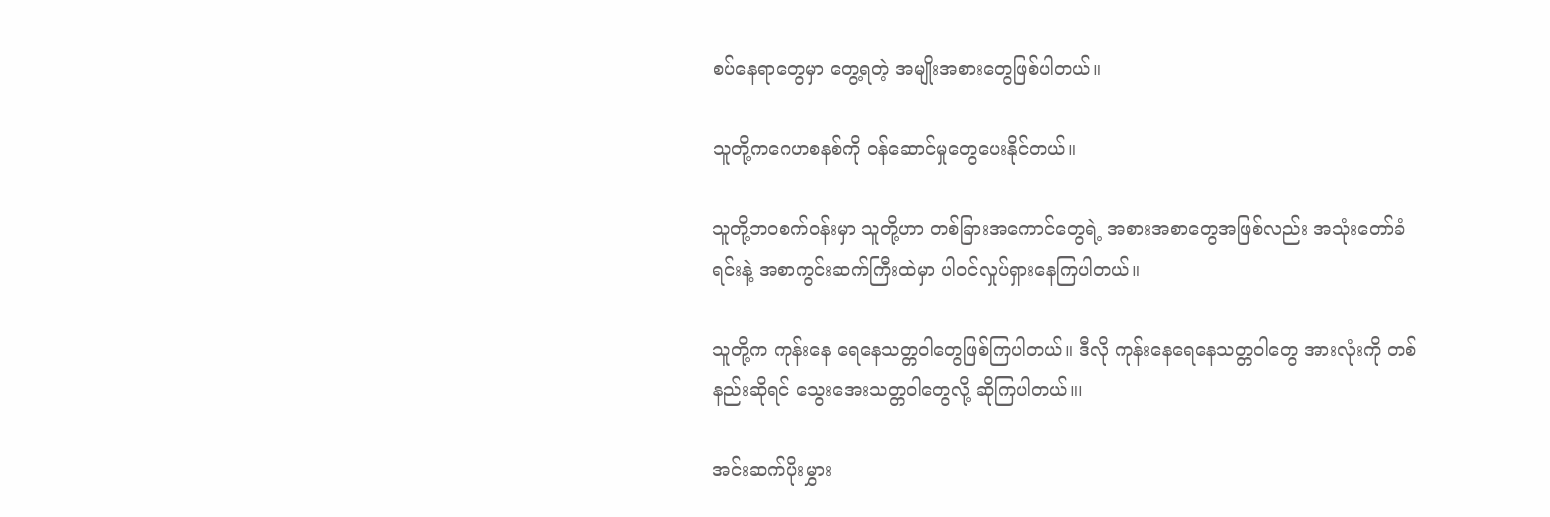စပ်နေရာတွေမှာ တွေ့ရတဲ့ အမျိုးအစားတွေဖြစ်ပါတယ်။

သူတို့ကဂေဟစနစ်ကို ဝန်ဆောင်မှုတွေပေးနိုင်တယ်။

သူတို့ဘဝစက်ဝန်းမှာ သူတို့ဟာ တစ်ခြားအကောင်တွေရဲ့ အစားအစာတွေအဖြစ်လည်း အသုံးတော်ခံရင်းနဲ့ အစာကွင်းဆက်ကြီးထဲမှာ ပါဝင်လှုပ်ရှားနေကြပါတယ်။

သူတို့က ကုန်းနေ ရေနေသတ္တဝါတွေဖြစ်ကြပါတယ်။ ဒီလို ကုန်းနေရေနေသတ္တဝါတွေ အားလုံးကို တစ်နည်းဆိုရင် သွေးအေးသတ္တဝါတွေလို့ ဆိုကြပါတယ်။၊

အင်းဆက်ပိုးမွှား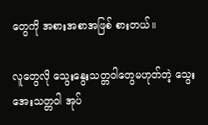တွေကို အစားအစာအဖြစ် စားတယ်။

လူတွေလို သွေးနွေးသတ္တဝါတွေမဟုတ်တဲ့ သွေးအေးသတ္တဝါ အုပ်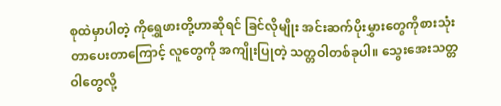စုထဲမှာပါတဲ့ ကိုရွှေဖားတို့ဟာဆိုရင် ခြင်လိုမျိုး အင်းဆက်ပိုးမွှားတွေကိုစားသုံးတာပေးတာကြောင့် လူတွေကို အကျိုးပြုတဲ့ သတ္တဝါတစ်ခုပါ။ သွေးအေးသတ္တဝါတွေလို့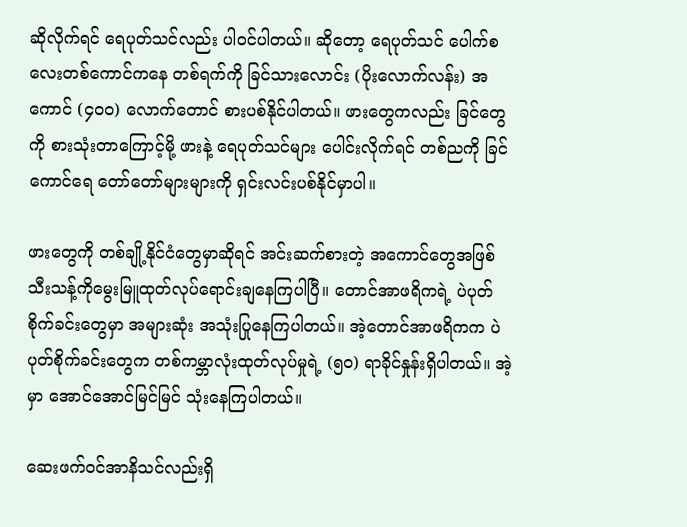ဆိုလိုက်ရင် ရေပုတ်သင်လည်း ပါဝင်ပါတယ်။ ဆိုတော့ ရေပုတ်သင် ပေါက်စလေးတစ်ကောင်ကနေ တစ်ရက်ကို ခြင်သားလောင်း (ပိုးလောက်လန်း) အကောင် (၄၀၀) လောက်တောင် စားပစ်နိုင်ပါတယ်။ ဖားတွေကလည်း ခြင်တွေကို စားသုံးတာကြောင့်မို့ ဖားနဲ့ ရေပုတ်သင်များ ပေါင်းလိုက်ရင် တစ်ညကို ခြင်ကောင်ရေ တော်တော်များများကို ရှင်းလင်းပစ်နိုင်မှာပါ။

ဖားတွေကို တစ်ချို့နိုင်ငံတွေမှာဆိုရင် အင်းဆက်စားတဲ့ အကောင်တွေအဖြစ် သီးသန့်ကိုမွေးမြူထုတ်လုပ်ရောင်းချနေကြပါပြီ။ တောင်အာဖရိကရဲ့ ပဲပုတ်စိုက်ခင်းတွေမှာ အများဆုံး အသုံးပြုနေကြပါတယ်။ အဲ့တောင်အာဖရိကက ပဲပုတ်စိုက်ခင်းတွေက တစ်ကမ္ဘာလုံးထုတ်လုပ်မှုရဲ့ (၅၀) ရာခိုင်နှုန်းရှိပါတယ်။ အဲ့မှာ အောင်အောင်မြင်မြင် သုံးနေကြပါတယ်။

ဆေးဖက်ဝင်အာနိသင်လည်းရှိ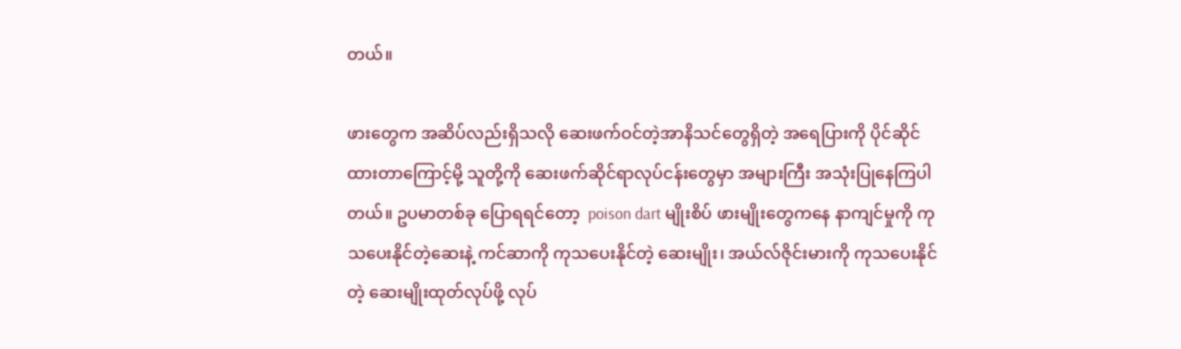တယ်။

ဖားတွေက အဆိပ်လည်းရှိသလို ဆေးဖက်ဝင်တဲ့အာနိသင်တွေရှိတဲ့ အရေပြားကို ပိုင်ဆိုင်ထားတာကြောင့်မို့ သူတို့ကို ဆေးဖက်ဆိုင်ရာလုပ်ငန်းတွေမှာ အများကြီး အသုံးပြုနေကြပါတယ်။ ဥပမာတစ်ခု ပြောရရင်တော့  poison dart မျိုးစိပ် ဖားမျိုးတွေကနေ နာကျင်မှုကို ကုသပေးနိုင်တဲ့ဆေးနဲ့ ကင်ဆာကို ကုသပေးနိုင်တဲ့ ဆေးမျိုး၊ အယ်လ်ဇိုင်းမားကို ကုသပေးနိုင်တဲ့ ဆေးမျိုးထုတ်လုပ်ဖို့ လုပ်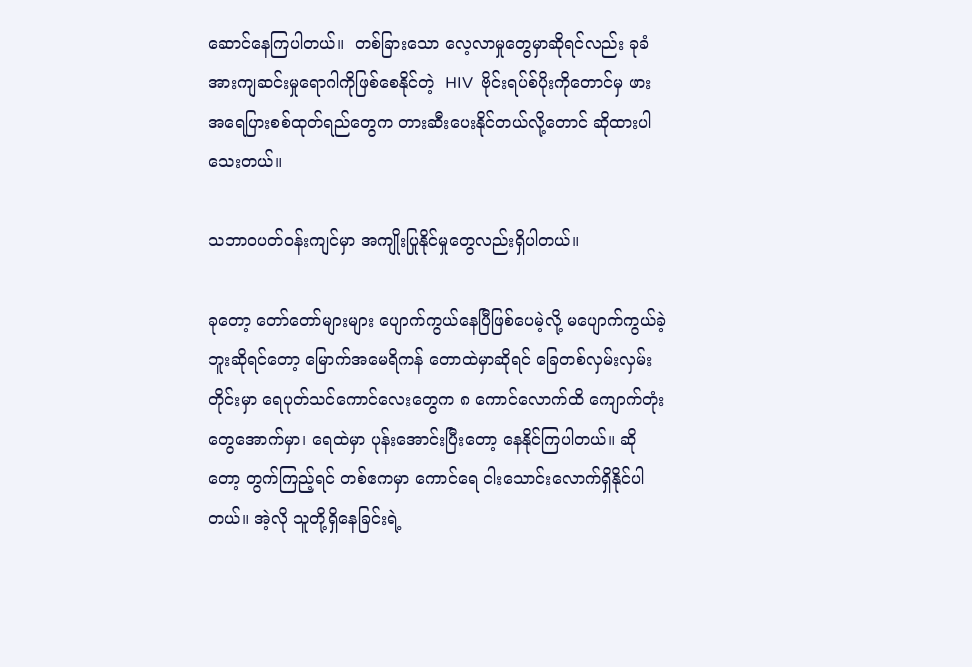ဆောင်နေကြပါတယ်။  တစ်ခြားသော လေ့လာမှုတွေမှာဆိုရင်လည်း ခုခံအားကျဆင်းမှုရောဂါကိုဖြစ်စေနိုင်တဲ့  HIV  ဗိုင်းရပ်စ်ပိုးကိုတောင်မှ ဖားအရေပြားစစ်ထုတ်ရည်တွေက တားဆီးပေးနိုင်တယ်လို့တောင် ဆိုထားပါသေးတယ်။

သဘာဝပတ်ဝန်းကျင်မှာ အကျိုးပြုနိုင်မှုတွေလည်းရှိပါတယ်။

ခုတော့ တော်တော်များများ ပျောက်ကွယ်နေပြီဖြစ်ပေမဲ့လို့ မပျောက်ကွယ်ခဲ့ဘူးဆိုရင်တော့ မြောက်အမေရိကန် တောထဲမှာဆိုရင် ခြေတစ်လှမ်းလှမ်းတိုင်းမှာ ရေပုတ်သင်ကောင်လေးတွေက ၈ ကောင်လောက်ထိ ကျောက်တုံးတွေအောက်မှာ၊ ရေထဲမှာ ပုန်းအောင်းပြီးတော့ နေနိုင်ကြပါတယ်။ ဆိုတော့ တွက်ကြည့်ရင် တစ်ဧကမှာ ကောင်ရေ ငါးသောင်းလောက်ရှိနိုင်ပါတယ်။ အဲ့လို သူတို့ရှိနေခြင်းရဲ့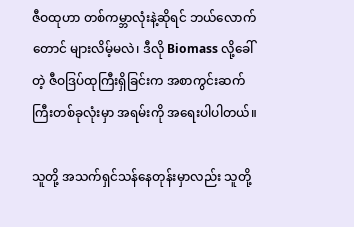ဇီဝထုဟာ တစ်ကမ္ဘာလုံးနဲ့ဆိုရင် ဘယ်လောက်တောင် များလိမ့်မလဲ၊ ဒီလို Biomass လို့ခေါ်တဲ့ ဇီဝဒြပ်ထုကြီးရှိခြင်းက အစာကွင်းဆက်ကြီးတစ်ခုလုံးမှာ အရမ်းကို အရေးပါပါတယ်။

သူတို့ အသက်ရှင်သန်နေတုန်းမှာလည်း သူတို့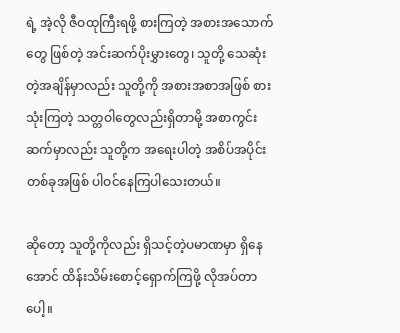ရဲ့ အဲ့လို ဇီဝထုကြီးရဖို့ စားကြတဲ့ အစားအသောက်တွေ ဖြစ်တဲ့ အင်းဆက်ပိုးမွှားတွေ၊ သူတို့ သေဆုံးတဲ့အချိန်မှာလည်း သူတို့ကို အစားအစာအဖြစ် စားသုံးကြတဲ့ သတ္တဝါတွေလည်းရှိတာမို့ အစာကွင်းဆက်မှာလည်း သူတို့က အရေးပါတဲ့ အစိပ်အပိုင်းတစ်ခုအဖြစ် ပါဝင်နေကြပါသေးတယ်။

ဆိုတော့ သူတို့ကိုလည်း ရှိသင့်တဲ့ပမာဏမှာ ရှိနေအောင် ထိန်းသိမ်းစောင့်ရှောက်ကြဖို့ လိုအပ်တာပေါ့။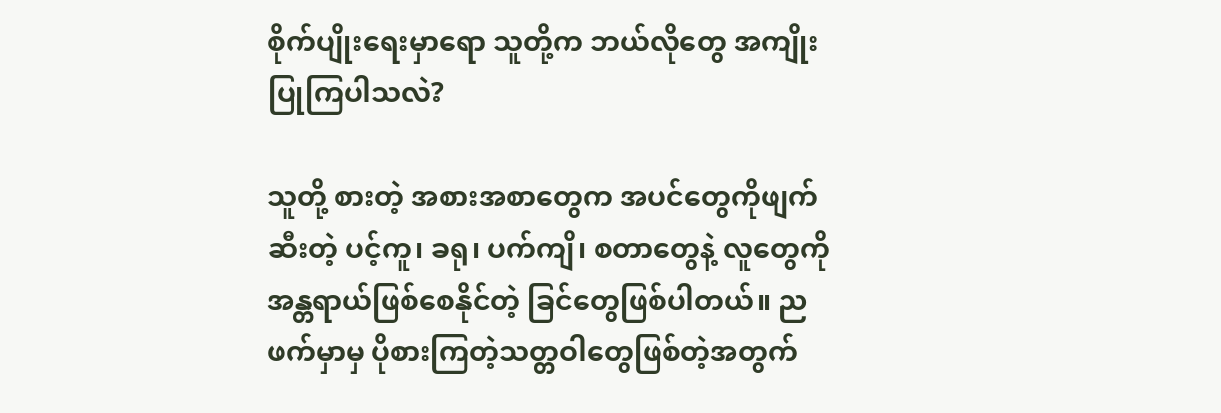စိုက်ပျိုးရေးမှာရော သူတို့က ဘယ်လိုတွေ အကျိုးပြုကြပါသလဲ?

သူတို့ စားတဲ့ အစားအစာတွေက အပင်တွေကိုဖျက်ဆီးတဲ့ ပင့်ကူ၊ ခရု၊ ပက်ကျိ၊ စတာတွေနဲ့ လူတွေကို အန္တရာယ်ဖြစ်စေနိုင်တဲ့ ခြင်တွေဖြစ်ပါတယ်။ ညဖက်မှာမှ ပိုစားကြတဲ့သတ္တဝါတွေဖြစ်တဲ့အတွက်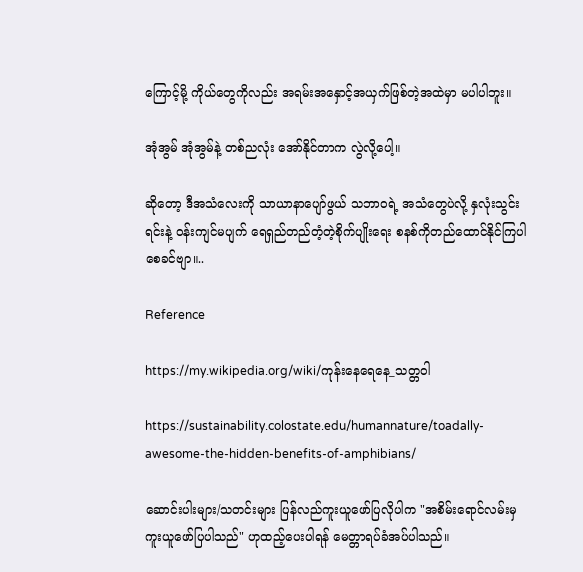ကြောင့်မို့ ကိုယ်တွေကိုလည်း အရမ်းအနှောင့်အယှက်ဖြစ်တဲ့အထဲမှာ မပါပါဘူး။

အုံအွမ် အုံအွမ်နဲ့ တစ်ညလုံး အော်နိုင်တာက လွဲလို့ပေါ့။

ဆိုတော့ ဒီအသံလေးကို သာယာနာပျော်ဖွယ် သဘာဝရဲ့ အသံတွေပဲလို့ နှလုံးသွင်းရင်းနဲ့ ဝန်းကျင်မပျက် ရေရှည်တည်တံ့တဲ့စိုက်ပျိုးရေး စနစ်ကိုတည်ထောင်နိုင်ကြပါစေခင်ဗျာ။..

Reference

https://my.wikipedia.org/wiki/ကုန်းနေရေနေ_သတ္တဝါ

https://sustainability.colostate.edu/humannature/toadally-awesome-the-hidden-benefits-of-amphibians/

ဆောင်းပါးများ/သတင်းများ ပြန်လည်ကူးယူဖော်ပြလိုပါက "အစိမ်းရောင်လမ်းမှကူးယူဖော်ပြပါသည်" ဟုထည့်ပေးပါရန် မေတ္တာရပ်ခံအပ်ပါသည်။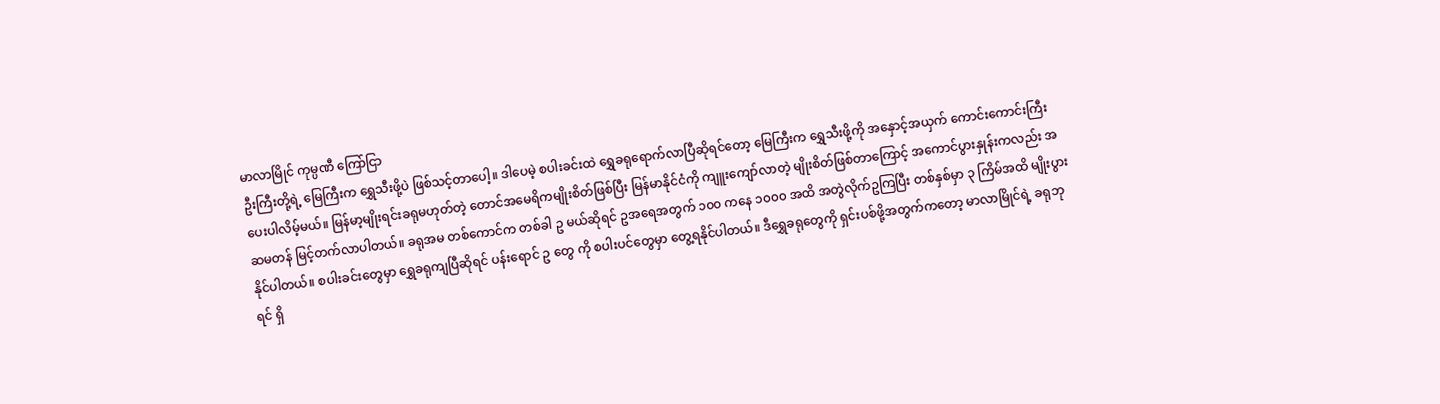မာလာမြိုင် ကုမ္ပဏီ ကြော်ငြာ
ဦးကြီးတို့ရဲ့ မြေကြီးက ရွှေသီးဖို့ပဲ ဖြစ်သင့်တာပေါ့။ ဒါပေမဲ့ စပါးခင်းထဲ ရွှေခရုရောက်လာပြီဆိုရင်တော့ မြေကြီးက ရွှေသီးဖို့ကို အနှောင့်အယှက် ကောင်းကောင်းကြီးပေးပါလိမ့်မယ်။ မြန်မာ့မျိုးရင်းခရုမဟုတ်တဲ့ တောင်အမေရိကမျိုးစိတ်ဖြစ်ပြီး မြန်မာနိုင်ငံကို ကျူးကျော်လာတဲ့ မျိုးစိတ်ဖြစ်တာကြောင့် အကောင်ပွားနှုန်းကလည်း အဆမတန် မြင့်တက်လာပါတယ်။ ခရုအမ တစ်ကောင်က တစ်ခါ ဥ မယ်ဆိုရင် ဥအရေအတွက် ၁၀၀ ကနေ ၁၀၀၀ အထိ အတွဲလိုက်ဥကြပြီး တစ်နှစ်မှာ ၃ ကြိမ်အထိ မျိုးပွားနိုင်ပါတယ်။ စပါးခင်းတွေမှာ ရွှေခရုကျပြီဆိုရင် ပန်းရောင် ဥ တွေ ကို စပါးပင်တွေမှာ တွေ့ရနိုင်ပါတယ်။ ဒီရွှေခရုတွေကို ရှင်းပစ်ဖို့အတွက်ကတော့ မာလာမြိုင်ရဲ့ ခရုဘုရင် ရှိ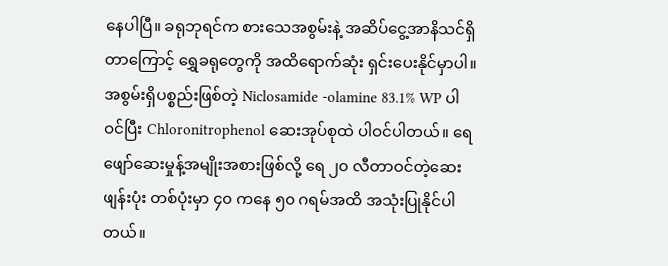နေပါပြီ။ ခရုဘုရင်က စားသေအစွမ်းနဲ့ အဆိပ်ငွေ့အာနိသင်ရှိတာကြောင့် ရွှေခရုတွေကို အထိရောက်ဆုံး ရှင်းပေးနိုင်မှာပါ။ အစွမ်းရှိပစ္စည်းဖြစ်တဲ့ Niclosamide -olamine 83.1% WP ပါဝင်ပြီး Chloronitrophenol ဆေးအုပ်စုထဲ ပါဝင်ပါတယ်။ ရေဖျော်ဆေးမှုန့်အမျိုးအစားဖြစ်လို့ ရေ ၂၀ လီတာဝင်တဲ့ဆေးဖျန်းပုံး တစ်ပုံးမှာ ၄၀ ကနေ ၅၀ ဂရမ်အထိ အသုံးပြုနိုင်ပါတယ်။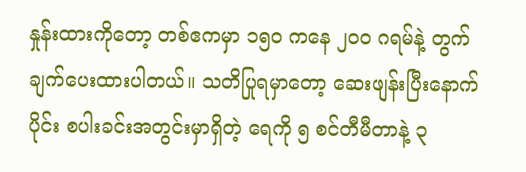နှုန်းထားကိုတော့ တစ်ဧကမှာ ၁၅၀ ကနေ ၂၀၀ ဂရမ်နဲ့ တွက်ချက်ပေးထားပါတယ်။ သတိပြုရမှာတော့ ဆေးဖျန်းပြီးနောက်ပိုင်း စပါးခင်းအတွင်းမှာရှိတဲ့ ရေကို ၅ စင်တီမီတာနဲ့ ၃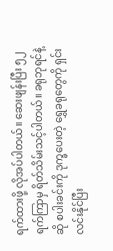ရက်ထားဖို့ လိုအပ်ပါတယ်။ ဆေးဖျန်းပြီး ၅၂ ရက်ကြာမှ ရိတ်သိမ်းသင့်ပါတယ်။ ခရုဘုရင်နဲ့ဆို စပါးခင်းကို ဒုက္ခပေးတဲ့ ရွှေခရုတွေကို ရှင်းလင်းနိုင်ပြီး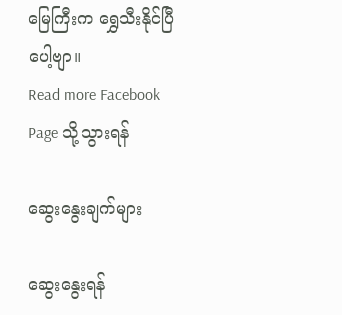မြေကြီးက ရွှေသီးနိုင်ပြီပေါ့ဗျာ။
Read more Facebook Page သို့သွားရန်

ဆွေးနွေးချက်များ

ဆွေးနွေးရန်